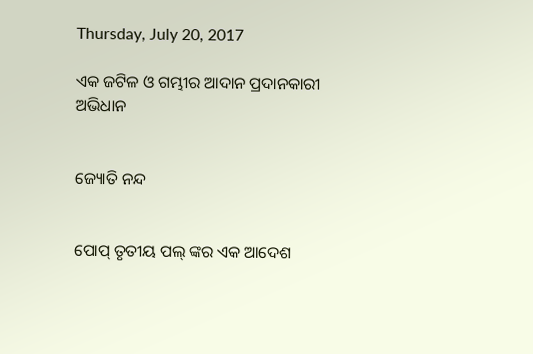Thursday, July 20, 2017

ଏକ ଜଟିଳ ଓ ଗମ୍ଭୀର ଆଦାନ ପ୍ରଦାନକାରୀ ଅଭିଧାନ


ଜ୍ୟୋତି ନନ୍ଦ


ପୋପ୍ ତୃତୀୟ ପଲ୍ ଙ୍କର ଏକ ଆଦେଶ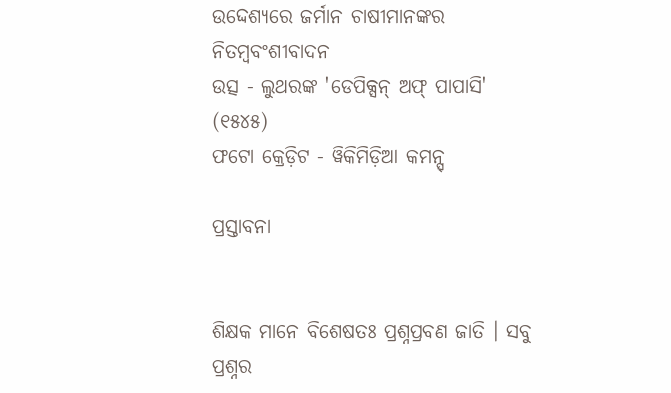ଉଦ୍ଦେଶ୍ୟରେ ଜର୍ମାନ ଚାଷୀମାନଙ୍କର ନିତମ୍ବବଂଶୀବାଦନ
ଉତ୍ସ - ଲୁଥରଙ୍କ 'ଡେପିକ୍ସନ୍ ଅଫ୍ ପାପାସି' (୧୫୪୫)
ଫଟୋ କ୍ରେଡ଼ିଟ - ୱିକିମିଡ଼ିଆ କମନ୍ସ୍

ପ୍ରସ୍ତାବନା


ଶିକ୍ଷକ ମାନେ ବିଶେଷତଃ ପ୍ରଶ୍ନପ୍ରବଣ ଜାତି । ସବୁ ପ୍ରଶ୍ନର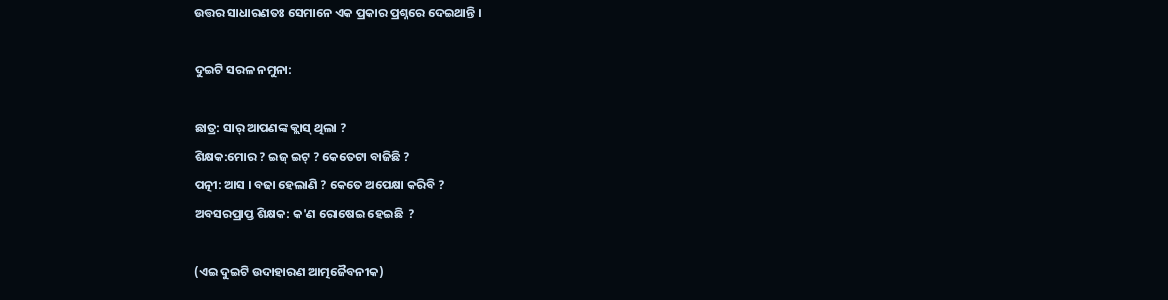ଉତ୍ତର ସାଧାରଣତଃ ସେମାନେ ଏକ ପ୍ରକାର ପ୍ରଶ୍ନରେ ଦେଇଥାନ୍ତି ।

ଦୁଇଟି ସରଳ ନମୁନା:

ଛାତ୍ର: ସାର୍ ଆପଣଙ୍କ କ୍ଲାସ୍ ଥିଲା ?
ଶିକ୍ଷକ:ମୋର ? ଇଜ୍ ଇଟ୍ ? କେତେଟା ବାଜିଛି ?
ପତ୍ନୀ: ଆସ । ବଢା ହେଲାଣି ? କେତେ ଅପେକ୍ଷା କରିବି ?
ଅବସରପ୍ରାପ୍ତ ଶିକ୍ଷକ: କ'ଣ ରୋଷେଇ ହେଇଛି  ?

(ଏଇ ଦୁଇଟି ଉଦାହାରଣ ଆତ୍ମଜୈବନୀକ)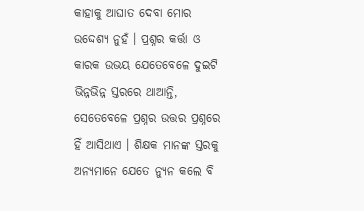କାହାକୁ ଆଘାତ ଦେବା ମୋର ଉଦ୍ଦେଶ୍ୟ ନୁହଁ । ପ୍ରଶ୍ନର କର୍ତ୍ତା ଓ କାରକ ଉଭୟ ଯେତେବେଳେ ଦୁଇଟି ଭିନ୍ନଭିନ୍ନ ସ୍ତରରେ ଥାଆନ୍ତି, ସେତେବେଳେ ପ୍ରଶ୍ନର ଉତ୍ତର ପ୍ରଶ୍ନରେ ହିଁ ଆସିଥାଏ । ଶିକ୍ଷକ ମାନଙ୍କ ସ୍ତରକୁ ଅନ୍ୟମାନେ ଯେତେ ନ୍ୟୁନ କଲେ ବି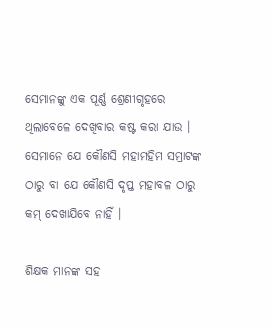ସେମାନଙ୍କୁ ଏକ ପୂର୍ଣ୍ଣ ଶ୍ରେଣୀଗୃହରେ ଥିଲାବେଳେ ଦେଖିବାର କଷ୍ଟ କରା ଯାଉ । ସେମାନେ ଯେ କୌଣସି ମହାମହିମ ସମ୍ରାଟଙ୍କ ଠାରୁ ବା ଯେ କୌଣସି ଦୃପ୍ତ ମହାବଳ ଠାରୁ କମ୍ ଦେଖାଯିବେ ନାହିଁ ।

ଶିକ୍ଷକ ମାନଙ୍କ ସହ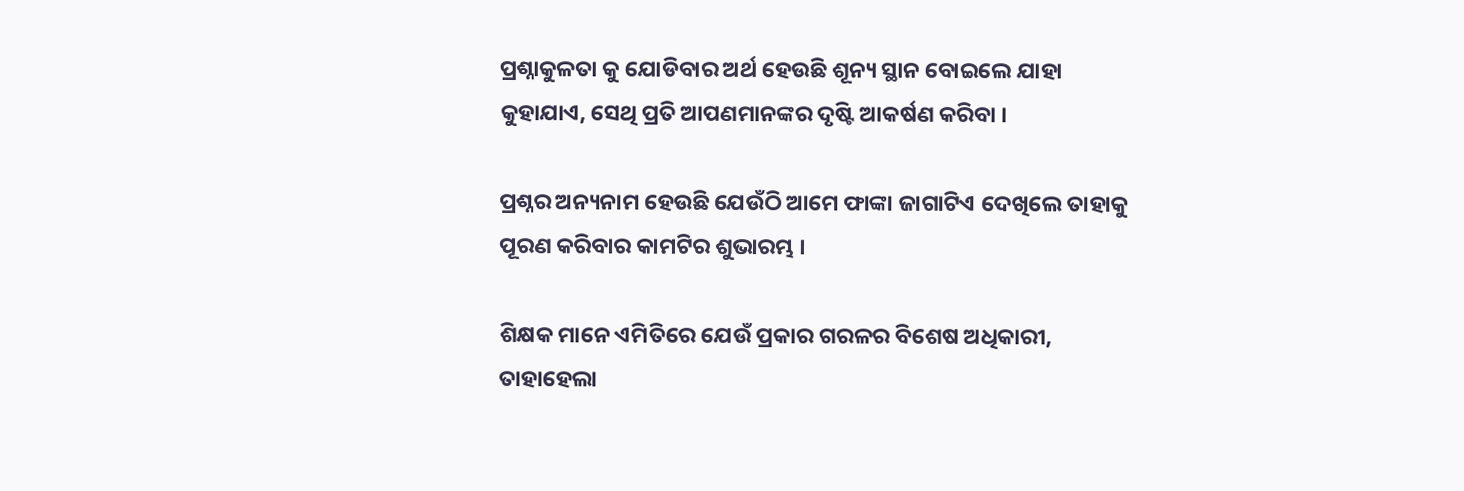ପ୍ରଶ୍ନାକୁଳତା କୁ ଯୋଡିବାର ଅର୍ଥ ହେଉଛି ଶୂନ୍ୟ ସ୍ଥାନ ବୋଇଲେ ଯାହା କୁହାଯାଏ, ସେଥି ପ୍ରତି ଆପଣମାନଙ୍କର ଦୃଷ୍ଟି ଆକର୍ଷଣ କରିବା ।

ପ୍ରଶ୍ନର ଅନ୍ୟନାମ ହେଉଛି ଯେଉଁଠି ଆମେ ଫାଙ୍କା ଜାଗାଟିଏ ଦେଖିଲେ ତାହାକୁ ପୂରଣ କରିବାର କାମଟିର ଶୁଭାରମ୍ଭ ।

ଶିକ୍ଷକ ମାନେ ଏମିତିରେ ଯେଉଁ ପ୍ରକାର ଗରଳର ବିଶେଷ ଅଧିକାରୀ, ତାହାହେଲା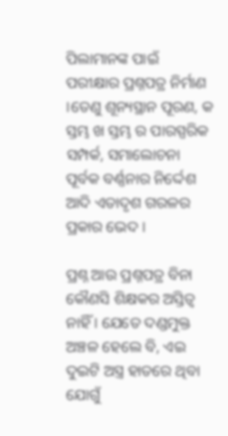ପିଲାମାନଙ୍କ ପାଇଁ ପରୀକ୍ଷାର ପ୍ରଶ୍ନପତ୍ର ନିର୍ମାଣ ।ତେଣୁ ଶୂନ୍ୟସ୍ଥାନ ପୂରଣ, କ ସ୍ତମ୍ଭ ଖ ସ୍ତମ୍ଭ ର ପାରସ୍ପରିକ ସମ୍ପର୍କ, ସମାଲୋଚନା ପୂର୍ବକ ବର୍ଣ୍ଣନାର ନିର୍ଦ୍ଦେଶ ଆଦି ଏତାଦୃଶ ଗରଳର ପ୍ରକାର ଭେଦ ।

ପ୍ରଶ୍ନ ଆଉ ପ୍ରଶ୍ନପତ୍ର ବିନା କୌଣସି ଶିକ୍ଷକର ଅସ୍ତିତ୍ୱ ନାହିଁ । ଯେତେ ଦଣ୍ଡମୁକ୍ତ ଅଞ୍ଚଳ ହେଲେ ବି, ଏଇ ଦୁଇଟି ଅସ୍ତ୍ର ହାତରେ ଥିବା ଯୋଗୁଁ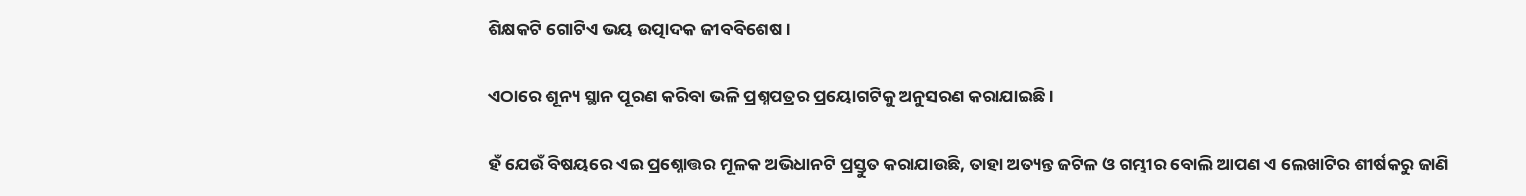ଶିକ୍ଷକଟି ଗୋଟିଏ ଭୟ ଉତ୍ପାଦକ ଜୀବବିଶେଷ ।

ଏଠାରେ ଶୂନ୍ୟ ସ୍ଥାନ ପୂରଣ କରିବା ଭଳି ପ୍ରଶ୍ନପତ୍ରର ପ୍ରୟୋଗଟିକୁ ଅନୁସରଣ କରାଯାଇଛି ।

ହଁ ଯେଉଁ ବିଷୟରେ ଏଇ ପ୍ରଶ୍ନୋତ୍ତର ମୂଳକ ଅଭିଧାନଟି ପ୍ରସ୍ତୁତ କରାଯାଉଛି, ତାହା ଅତ୍ୟନ୍ତ ଜଟିଳ ଓ ଗମ୍ଭୀର ବୋଲି ଆପଣ ଏ ଲେଖାଟିର ଶୀର୍ଷକରୁ ଜାଣି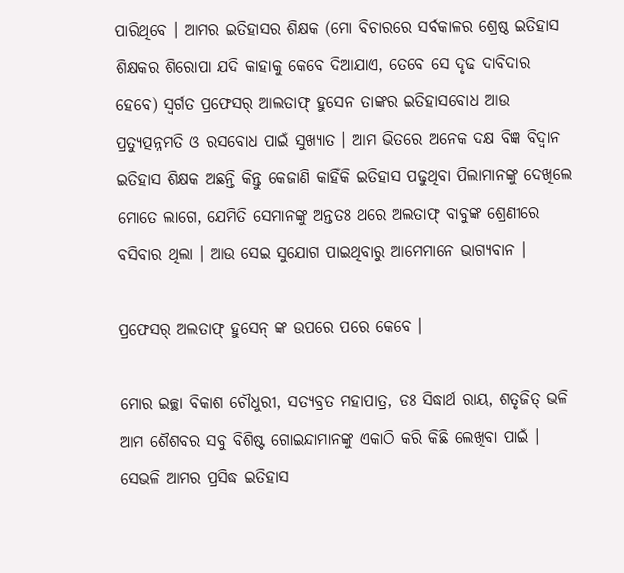ପାରିଥିବେ । ଆମର ଇତିହାସର ଶିକ୍ଷକ (ମୋ ବିଚାରରେ ସର୍ବକାଳର ଶ୍ରେଷ୍ଠ ଇତିହାସ ଶିକ୍ଷକର ଶିରୋପା ଯଦି କାହାକୁ କେବେ ଦିଆଯାଏ, ତେବେ ସେ ଦୃଢ ଦାବିଦାର ହେବେ) ସ୍ୱର୍ଗତ ପ୍ରଫେସର୍ ଆଲତାଫ୍ ହୁସେନ ତାଙ୍କର ଇତିହାସବୋଧ ଆଉ ପ୍ରତ୍ୟୁତ୍ପନ୍ନମତି ଓ ରସବୋଧ ପାଇଁ ସୁଖ୍ୟାତ । ଆମ ଭିତରେ ଅନେକ ଦକ୍ଷ ବିଜ୍ଞ ବିଦ୍ୱାନ ଇତିହାସ ଶିକ୍ଷକ ଅଛନ୍ତି କିନ୍ତୁ କେଜାଣି କାହିଁକି ଇତିହାସ ପଢୁଥିବା ପିଲାମାନଙ୍କୁ ଦେଖିଲେ ମୋତେ ଲାଗେ, ଯେମିତି ସେମାନଙ୍କୁ ଅନ୍ତତଃ ଥରେ ଅଲତାଫ୍ ବାବୁଙ୍କ ଶ୍ରେଣୀରେ ବସିବାର ଥିଲା । ଆଉ ସେଇ ସୁଯୋଗ ପାଇଥିବାରୁ ଆମେମାନେ ଭାଗ୍ୟବାନ ।

ପ୍ରଫେସର୍ ଅଲତାଫ୍ ହୁସେନ୍ ଙ୍କ ଉପରେ ପରେ କେବେ ।

ମୋର ଇଚ୍ଛା ବିକାଶ ଚୌଧୁରୀ, ସତ୍ୟବ୍ରତ ମହାପାତ୍ର, ଡଃ ସିଦ୍ଧାର୍ଥ ରାୟ, ଶତୃଜିତ୍ ଭଳି ଆମ ଶୈଶବର ସବୁ ବିଶିଷ୍ଟ ଗୋଇନ୍ଦାମାନଙ୍କୁ ଏକାଠି କରି କିଛି ଲେଖିବା ପାଇଁ । ସେଭଳି ଆମର ପ୍ରସିଦ୍ଧ ଇତିହାସ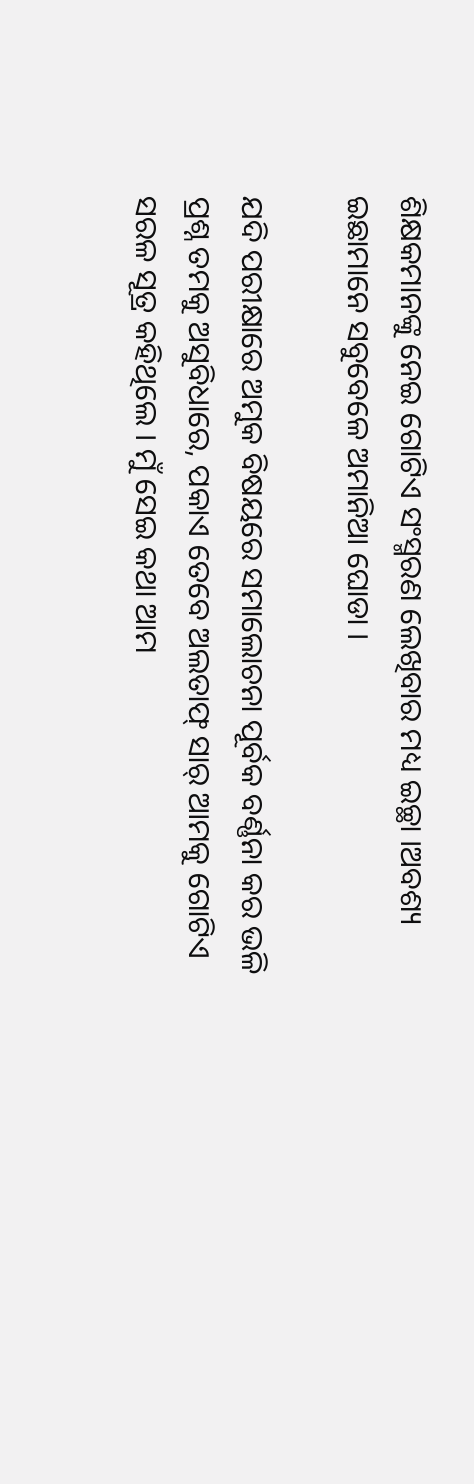ଶିକ୍ଷକମାନଙ୍କୁ ନେଇ ଗୋଟିଏ ସଂସ୍ମରଣ ଲେଖିବାର ମଧ୍ୟ ଇଚ୍ଛା ।ଅବଶ୍ୟ ଇଛାମାନେ ସବୁବେଳେ ଅମାନିଆ ଘୋଡା ।

ଯଦି ପରୀକ୍ଷାରେ ଅମୁକ ବିଷୟରେ ସମାଲୋଚନା ପୂର୍ବକ ବର୍ଣ୍ଣନା କର ଭଳି ପ୍ରଶ୍ନ ତମକୁ ଅସୁବିଧାରେ, ପକାଏ ତେବେ ଅଲତାଫ୍ ସାର୍ ଆମକୁ ଗୋଟିଏ ସରଳ ସୂତ୍ର କହିଥିଲେ । ମୁଁ ସେଇ କଥା ଆମ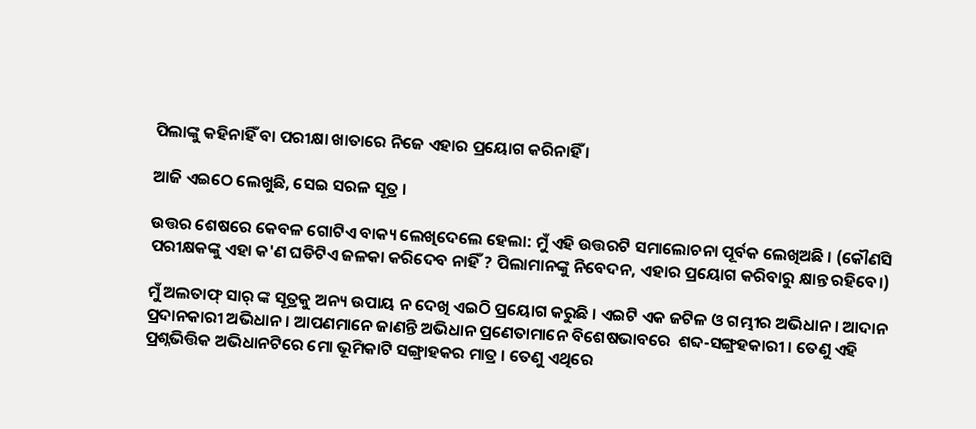ପିଲାଙ୍କୁ କହିନାହିଁ ବା ପରୀକ୍ଷା ଖାତାରେ ନିଜେ ଏହାର ପ୍ରୟୋଗ କରିନାହିଁ ।

ଆଜି ଏଇଠେ ଲେଖୁଛି, ସେଇ ସରଳ ସୂତ୍ର ।

ଉତ୍ତର ଶେଷରେ କେବଳ ଗୋଟିଏ ବାକ୍ୟ ଲେଖିଦେଲେ ହେଲା: ମୁଁ ଏହି ଉତ୍ତରଟି ସମାଲୋଚନା ପୂର୍ବକ ଲେଖିଅଛି । (କୌଣସି ପରୀକ୍ଷକଙ୍କୁ ଏହା କ'ଣ ଘଡିଟିଏ ଜଳକା କରିଦେବ ନାହିଁ ? ପିଲାମାନଙ୍କୁ ନିବେଦନ, ଏହାର ପ୍ରୟୋଗ କରିବାରୁ କ୍ଷାନ୍ତ ରହିବେ।)

ମୁଁ ଅଲତାଫ୍ ସାର୍ ଙ୍କ ସୂତ୍ରକୁ ଅନ୍ୟ ଉପାୟ ନ ଦେଖି ଏଇଠି ପ୍ରୟୋଗ କରୁଛି । ଏଇଟି ଏକ ଜଟିଳ ଓ ଗମ୍ଭୀର ଅଭିଧାନ । ଆଦାନ ପ୍ରଦାନକାରୀ ଅଭିଧାନ । ଆପଣମାନେ ଜାଣନ୍ତି ଅଭିଧାନ ପ୍ରଣେତାମାନେ ବିଶେଷଭାବରେ  ଶବ୍ଦ-ସଙ୍ଗ୍ରହକାରୀ । ତେଣୁ ଏହି ପ୍ରଶ୍ନଭିତ୍ତିକ ଅଭିଧାନଟିରେ ମୋ ଭୂମିକାଟି ସଙ୍ଗ୍ରାହକର ମାତ୍ର । ତେଣୁ ଏଥିରେ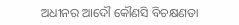ଅଧୀନର ଆଦୌ କୌଣସି ବିଚକ୍ଷଣତା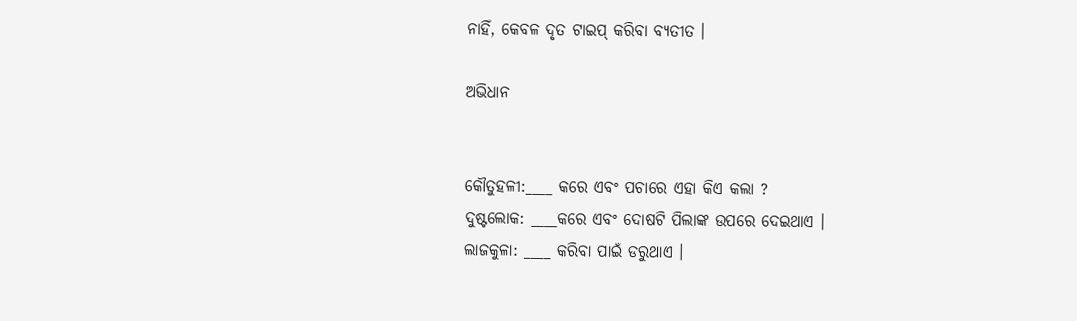ନାହିଁ, କେବଳ ଦୃତ ଟାଇପ୍ କରିବା ବ୍ୟତୀତ ।

ଅଭିଧାନ


କୌତୁହଳୀ:____ କରେ ଏବଂ ପଚାରେ ଏହା କିଏ କଲା ?
ଦୁଷ୍ଟଲୋକ: ____କରେ ଏବଂ ଦୋଷଟି ପିଲାଙ୍କ ଉପରେ ଦେଇଥାଏ ।
ଲାଜକୁଳା: ____ କରିବା ପାଇଁ ଡରୁଥାଏ ।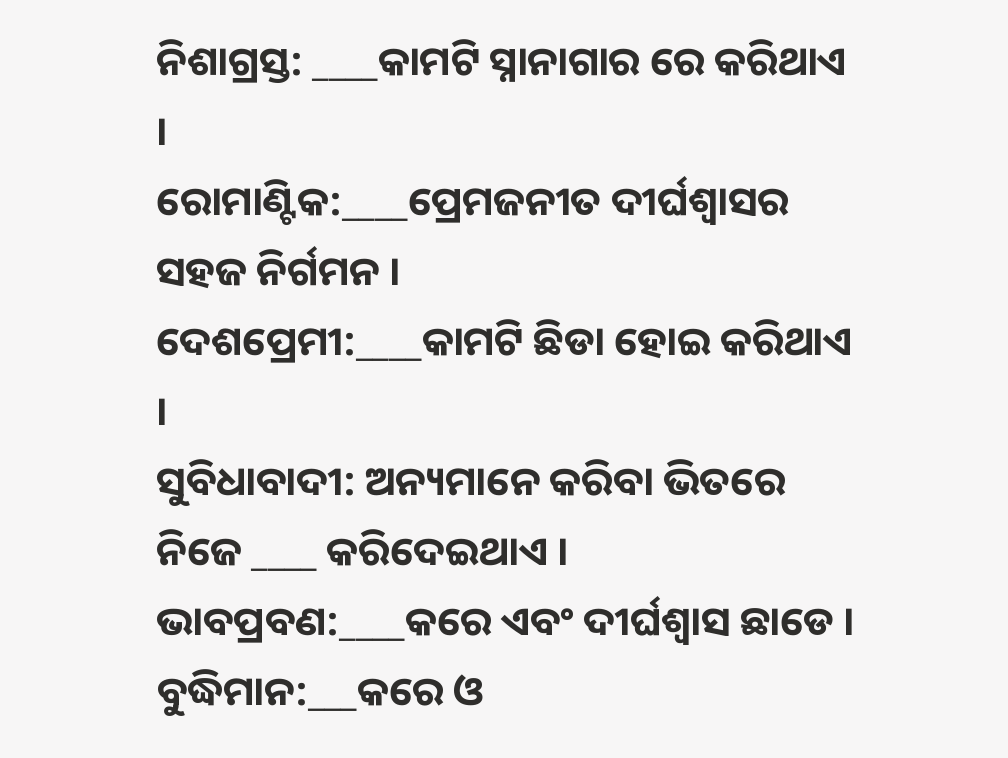ନିଶାଗ୍ରସ୍ତ: ____କାମଟି ସ୍ନାନାଗାର ରେ କରିଥାଏ ।
ରୋମାଣ୍ଟିକ:____ପ୍ରେମଜନୀତ ଦୀର୍ଘଶ୍ୱାସର ସହଜ ନିର୍ଗମନ ।
ଦେଶପ୍ରେମୀ:____କାମଟି ଛିଡା ହୋଇ କରିଥାଏ ।
ସୁବିଧାବାଦୀ: ଅନ୍ୟମାନେ କରିବା ଭିତରେ ନିଜେ ____ କରିଦେଇଥାଏ ।
ଭାବପ୍ରବଣ:____କରେ ଏବଂ ଦୀର୍ଘଶ୍ୱାସ ଛାଡେ ।
ବୁଦ୍ଧିମାନ:___କରେ ଓ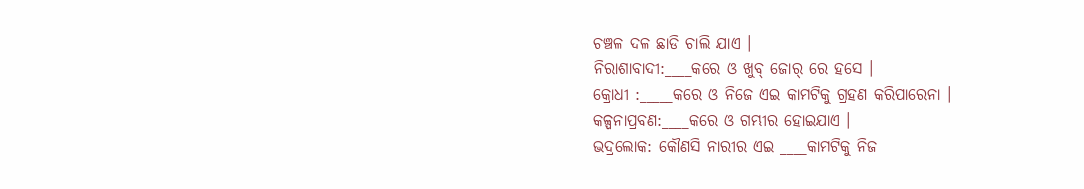ଚଞ୍ଚଳ ଦଳ ଛାଡି ଚାଲି ଯାଏ ।
ନିରାଶାବାଦୀ:____କରେ ଓ ଖୁବ୍ ଜୋର୍ ରେ ହସେ ।
କ୍ରୋଧୀ :_____କରେ ଓ ନିଜେ ଏଇ କାମଟିକୁ ଗ୍ରହଣ କରିପାରେନା ।
କଳ୍ପନାପ୍ରବଣ:____କରେ ଓ ଗମ୍ଭୀର ହୋଇଯାଏ ।
ଭଦ୍ରଲୋକ: କୌଣସି ନାରୀର ଏଇ ____କାମଟିକୁ ନିଜ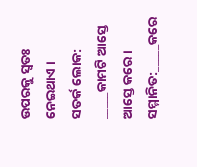ଉପରକୁ ସ୍ୱତଃ ନେଇଥାଏ ।
ସତର୍କ ଲୋକ: _____କାମଟି ଆସ୍ତେ ଆସ୍ତେ କରେ ।
ସମ୍ମାନିତ:_____କରେ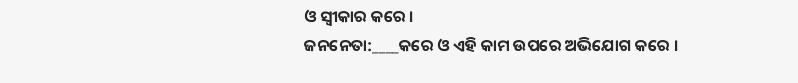ଓ ସ୍ୱୀକାର କରେ ।
ଜନନେତା:____କରେ ଓ ଏହି କାମ ଉପରେ ଅଭିଯୋଗ କରେ ।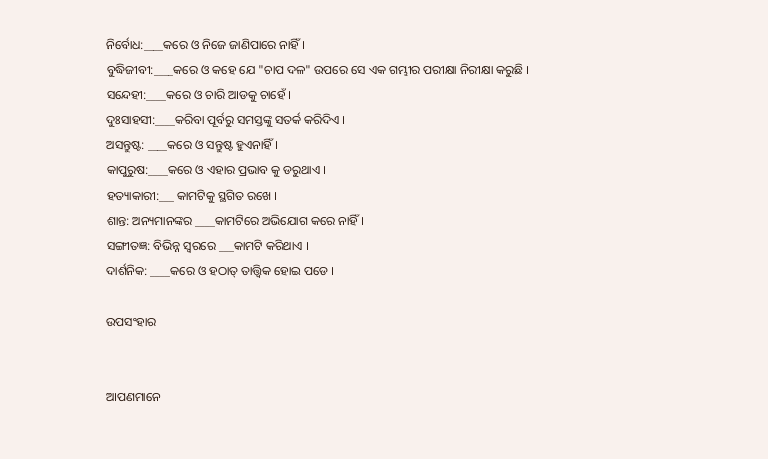ନିର୍ବୋଧ:____କରେ ଓ ନିଜେ ଜାଣିପାରେ ନାହିଁ ।
ବୁଦ୍ଧିଜୀବୀ:____କରେ ଓ କହେ ଯେ "ଚାପ ଦଳ" ଉପରେ ସେ ଏକ ଗମ୍ଭୀର ପରୀକ୍ଷା ନିରୀକ୍ଷା କରୁଛି ।
ସନ୍ଦେହୀ:____କରେ ଓ ଚାରି ଆଡକୁ ଚାହେଁ ।
ଦୁଃସାହସୀ:____କରିବା ପୂର୍ବରୁ ସମସ୍ତଙ୍କୁ ସତର୍କ କରିଦିଏ ।
ଅସନ୍ତୁଷ୍ଟ: ____କରେ ଓ ସନ୍ତୁଷ୍ଟ ହୁଏନାହିଁ ।
କାପୁରୁଷ:____କରେ ଓ ଏହାର ପ୍ରଭାବ କୁ ଡରୁଥାଏ ।
ହତ୍ୟାକାରୀ:___ କାମଟିକୁ ସ୍ଥଗିତ ରଖେ ।
ଶାନ୍ତ: ଅନ୍ୟମାନଙ୍କର ____କାମଟିରେ ଅଭିଯୋଗ କରେ ନାହିଁ ।
ସଙ୍ଗୀତଜ୍ଞ: ବିଭିନ୍ନ ସ୍ୱରରେ ___କାମଟି କରିଥାଏ ।
ଦାର୍ଶନିକ: ____କରେ ଓ ହଠାତ୍ ତାତ୍ତ୍ଵିକ ହୋଇ ପଡେ ।

ଉପସଂହାର


ଆପଣମାନେ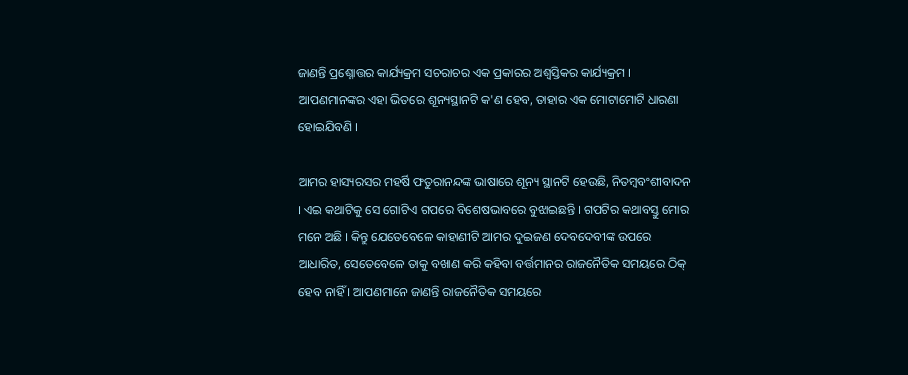ଜାଣନ୍ତି ପ୍ରଶ୍ନୋତ୍ତର କାର୍ଯ୍ୟକ୍ରମ ସଚରାଚର ଏକ ପ୍ରକାରର ଅଶ୍ୱସ୍ତିକର କାର୍ଯ୍ୟକ୍ରମ । ଆପଣମାନଙ୍କର ଏହା ଭିତରେ ଶୂନ୍ୟସ୍ଥାନଟି କ'ଣ ହେବ, ତାହାର ଏକ ମୋଟାମୋଟି ଧାରଣା ହୋଇଯିବଣି ।

ଆମର ହାସ୍ୟରସର ମହର୍ଷି ଫତୁରାନନ୍ଦଙ୍କ ଭାଷାରେ ଶୂନ୍ୟ ସ୍ଥାନଟି ହେଉଛି, ନିତମ୍ବବଂଶୀବାଦନ । ଏଇ କଥାଟିକୁ ସେ ଗୋଟିଏ ଗପରେ ବିଶେଷଭାବରେ ବୁଝାଇଛନ୍ତି । ଗପଟିର କଥାବସ୍ତୁ ମୋର ମନେ ଅଛି । କିନ୍ତୁ ଯେତେବେଳେ କାହାଣୀଟି ଆମର ଦୁଇଜଣ ଦେବଦେବୀଙ୍କ ଉପରେ ଆଧାରିତ, ସେତେବେଳେ ତାକୁ ବଖାଣ କରି କହିବା ବର୍ତ୍ତମାନର ରାଜନୈତିକ ସମୟରେ ଠିକ୍ ହେବ ନାହିଁ । ଆପଣମାନେ ଜାଣନ୍ତି ରାଜନୈତିକ ସମୟରେ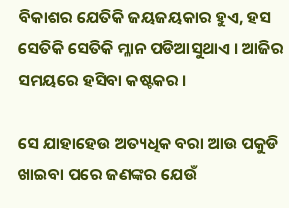ବିକାଶର ଯେତିକି ଜୟଜୟକାର ହୁଏ, ହସ ସେତିକି ସେତିକି ମ୍ଳାନ ପଡିଆସୁଥାଏ । ଆଜିର ସମୟରେ ହସିବା କଷ୍ଟକର ।

ସେ ଯାହାହେଉ ଅତ୍ୟଧିକ ବରା ଆଉ ପକୁଡି ଖାଇବା ପରେ ଜଣଙ୍କର ଯେଉଁ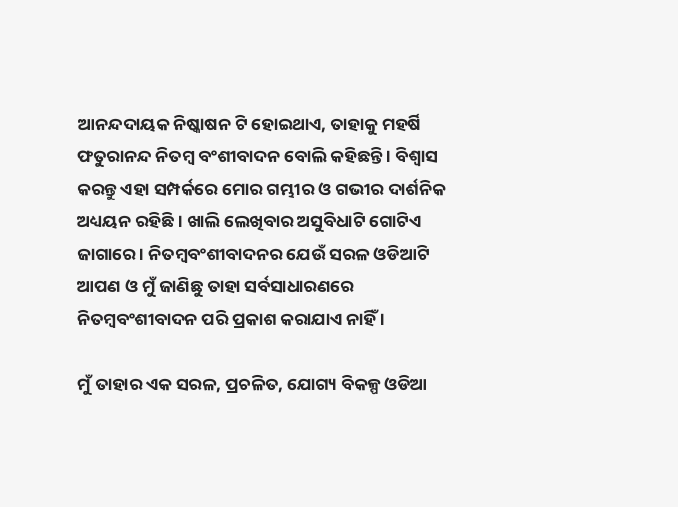ଆନନ୍ଦଦାୟକ ନିଷ୍କାଷନ ଟି ହୋଇଥାଏ, ତାହାକୁ ମହର୍ଷି ଫତୁରାନନ୍ଦ ନିତମ୍ବ ବଂଶୀବାଦନ ବୋଲି କହିଛନ୍ତି । ବିଶ୍ୱାସ କରନ୍ତୁ ଏହା ସମ୍ପର୍କରେ ମୋର ଗମ୍ଭୀର ଓ ଗଭୀର ଦାର୍ଶନିକ ଅଧ୍ୟୟନ ରହିଛି । ଖାଲି ଲେଖିବାର ଅସୁବିଧାଟି ଗୋଟିଏ ଜାଗାରେ । ନିତମ୍ବବଂଶୀବାଦନର ଯେଉଁ ସରଳ ଓଡିଆଟି ଆପଣ ଓ ମୁଁ ଜାଣିଛୁ ତାହା ସର୍ବସାଧାରଣରେ ନିତମ୍ବବଂଶୀବାଦନ ପରି ପ୍ରକାଶ କରାଯାଏ ନାହିଁ ।

ମୁଁ ତାହାର ଏକ ସରଳ, ପ୍ରଚଳିତ, ଯୋଗ୍ୟ ବିକଳ୍ପ ଓଡିଆ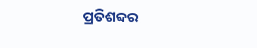ପ୍ରତିଶବ୍ଦର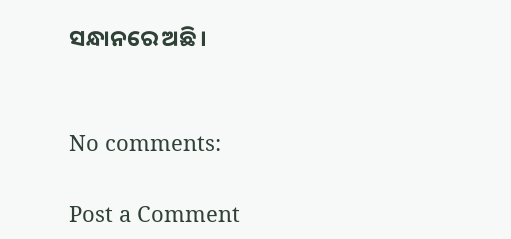ସନ୍ଧାନରେ ଅଛି।


No comments:

Post a Comment